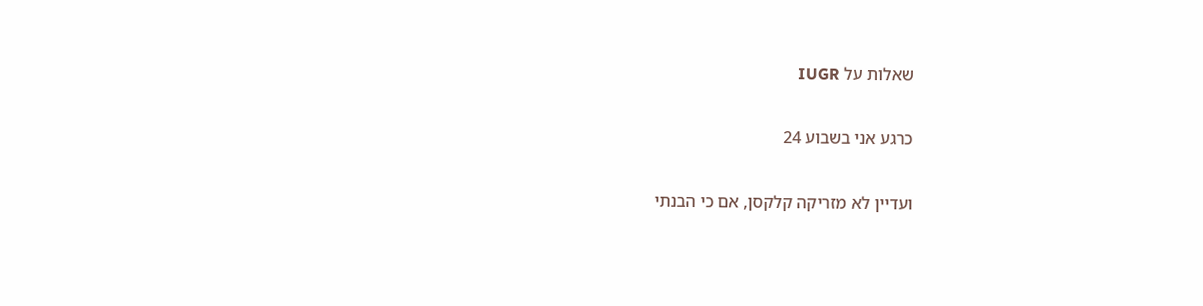שאלות על IUGR

כרגע אני בשבוע 24

ועדיין לא מזריקה קלקסן, אם כי הבנתי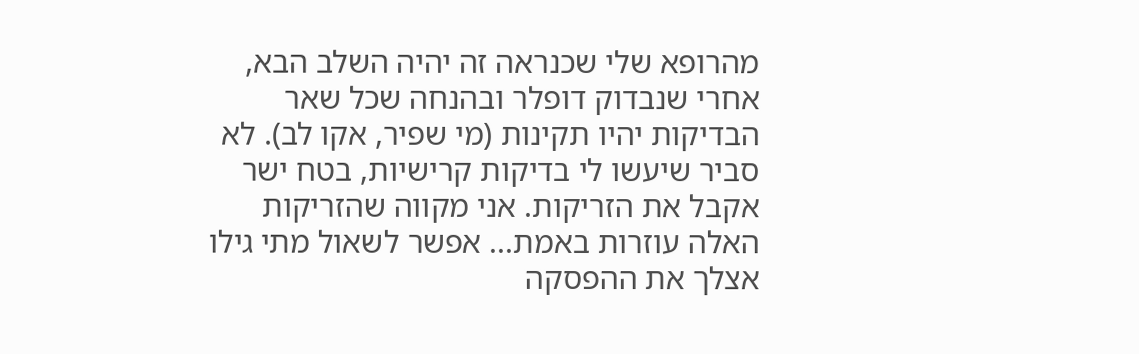מהרופא שלי שכנראה זה יהיה השלב הבא, אחרי שנבדוק דופלר ובהנחה שכל שאר הבדיקות יהיו תקינות (מי שפיר, אקו לב). לא סביר שיעשו לי בדיקות קרישיות, בטח ישר אקבל את הזריקות. אני מקווה שהזריקות האלה עוזרות באמת... אפשר לשאול מתי גילו אצלך את ההפסקה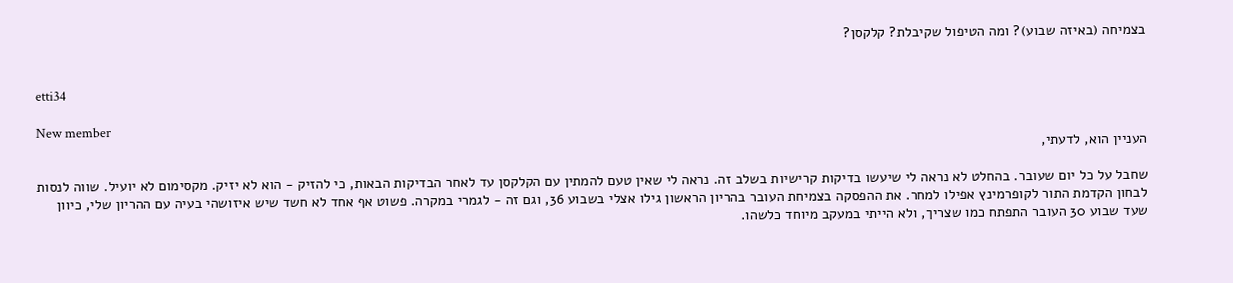בצמיחה (באיזה שבוע)? ומה הטיפול שקיבלת? קלקסן?


etti34

New member
העניין הוא, לדעתי,

שחבל על כל יום שעובר. בהחלט לא נראה לי שיעשו בדיקות קרישיות בשלב זה. נראה לי שאין טעם להמתין עם הקלקסן עד לאחר הבדיקות הבאות, כי להזיק - הוא לא יזיק. מקסימום לא יועיל. שווה לנסות לבחון הקדמת התור לקופרמינץ אפילו למחר. את ההפסקה בצמיחת העובר בהריון הראשון גילו אצלי בשבוע 36, וגם זה - לגמרי במקרה. פשוט אף אחד לא חשד שיש איזושהי בעיה עם ההריון שלי, כיוון שעד שבוע 30 העובר התפתח כמו שצריך, ולא הייתי במעקב מיוחד כלשהו.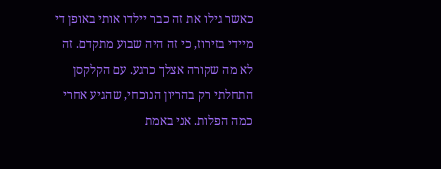כאשר גילו את זה כבר יילדו אותי באופן די מיידי בזירוז, כי זה היה שבוע מתקדם. זה לא מה שקורה אצלך כרגע. עם הקלקסן התחלתי רק בהריון הנוכחי, שהגיע אחרי כמה הפלות. אני באמת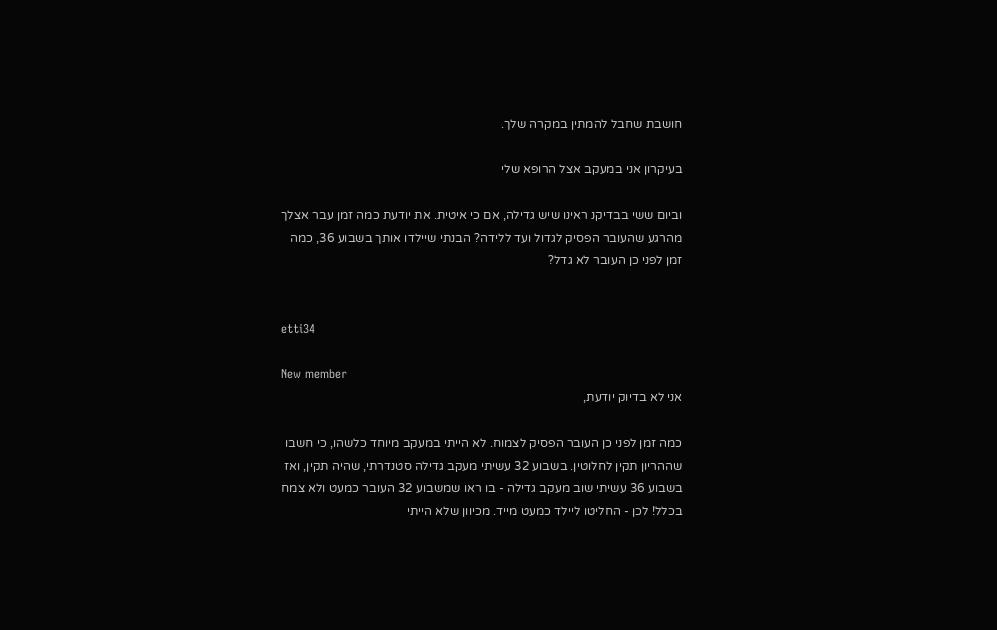חושבת שחבל להמתין במקרה שלך.

בעיקרון אני במעקב אצל הרופא שלי

וביום ששי בבדיקנ ראינו שיש גדילה, אם כי איטית. את יודעת כמה זמן עבר אצלך מהרגע שהעובר הפסיק לגדול ועד ללידה? הבנתי שיילדו אותך בשבוע 36, כמה זמן לפני כן העובר לא גדל?


etti34

New member
אני לא בדיוק יודעת,

כמה זמן לפני כן העובר הפסיק לצמוח. לא הייתי במעקב מיוחד כלשהו, כי חשבו שההריון תקין לחלוטין. בשבוע 32 עשיתי מעקב גדילה סטנדרתי, שהיה תקין, ואז בשבוע 36 עשיתי שוב מעקב גדילה - בו ראו שמשבוע 32 העובר כמעט ולא צמח בכלל! לכן - החליטו ליילד כמעט מייד. מכיוון שלא הייתי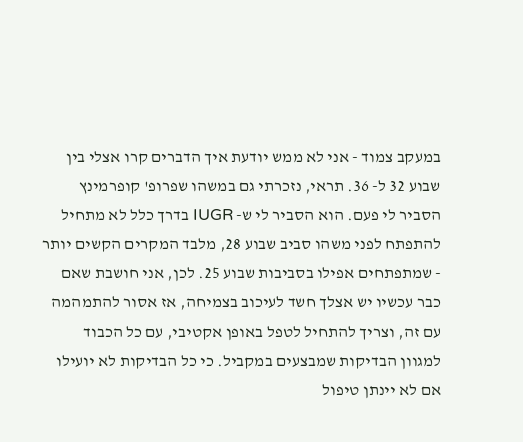במעקב צמוד - אני לא ממש יודעת איך הדברים קרו אצלי בין שבוע 32 ל- 36. תראי, נזכרתי גם במשהו שפרופ' קופרמינץ הסביר לי פעם. הוא הסביר לי ש- IUGR בדרך כלל לא מתחיל להתפתח לפני משהו סביב שבוע 28, מלבד המקרים הקשים יותר - שמתפתחים אפילו בסביבות שבוע 25. לכן, אני חושבת שאם כבר עכשיו יש אצלך חשד לעיכוב בצמיחה, אז אסור להתמהמה עם זה, וצריך להתחיל לטפל באופן אקטיבי, עם כל הכבוד למגוון הבדיקות שמבצעים במקביל. כי כל הבדיקות לא יועילו אם לא יינתן טיפול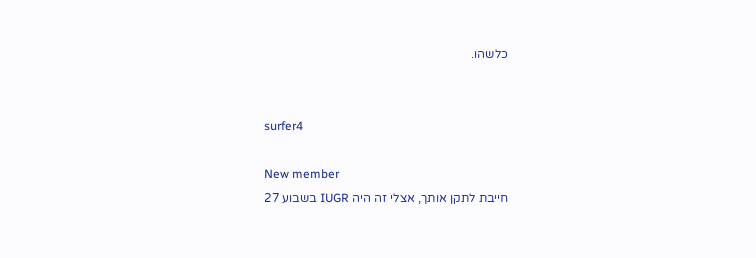כלשהו.


surfer4

New member
חייבת לתקן אותך, אצלי זה היה IUGR בשבוע 27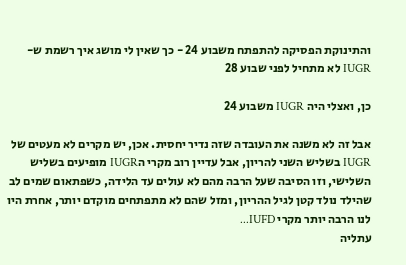והתינוקת הפסיקה להתפתח משבוע 24 - כך שאין לי מושג איך רשמת ש-IUGR לא מתחיל לפני שבוע 28

כן, ואצלי היה IUGR משבוע 24

אבל זה לא משנה את העובדה שזה נדיר יחסית. אכן, יש מקרים לא מעטים של IUGR בשליש השני להריון, אבל עדיין רוב מקרי הIUGR מופיעים בשליש השלישי, וזו הסיבה שעל הרבה מהם לא עולים עד הלידה, כשפתאום שמים לב שהילד נולד קטן לגיל ההריון, ומזל שהם לא מתפתחים מוקדם יותר, אחרת היו לנו הרבה יותר מקרי IUFD...
עתליה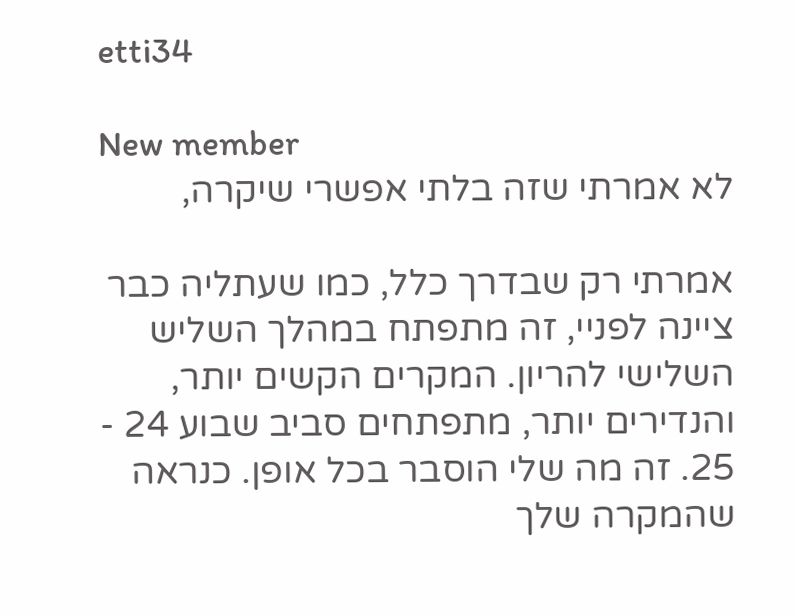etti34

New member
לא אמרתי שזה בלתי אפשרי שיקרה,

אמרתי רק שבדרך כלל, כמו שעתליה כבר ציינה לפניי, זה מתפתח במהלך השליש השלישי להריון. המקרים הקשים יותר, והנדירים יותר, מתפתחים סביב שבוע 24 - 25. זה מה שלי הוסבר בכל אופן. כנראה שהמקרה שלך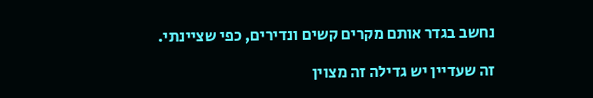נחשב בגדר אותם מקרים קשים ונדירים, כפי שציינתי.

זה שעדיין יש גדילה זה מצוין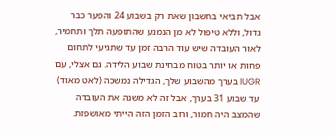אבל תביאי בחשבון שאת רק בשבוע 24 והפער כבר גדול, וללא טיפול לא מן הנמנע שהתופעה תלך ותחמיר, לאור העובדה שיש עוד הרבה זמן עד שתגיעי לתחום פחות או יותר בטוח מבחינת שבוע הלידה. גם אצלי, עם IUGR בערך מהשבוע שלך, הגדילה נמשכה (לאט מאוד) עד שבוע 31 בערך, אבל זה לא משנה את העובדה שהמצב היה חמור, ורוב הזמן הזה הייתי מאושפזת.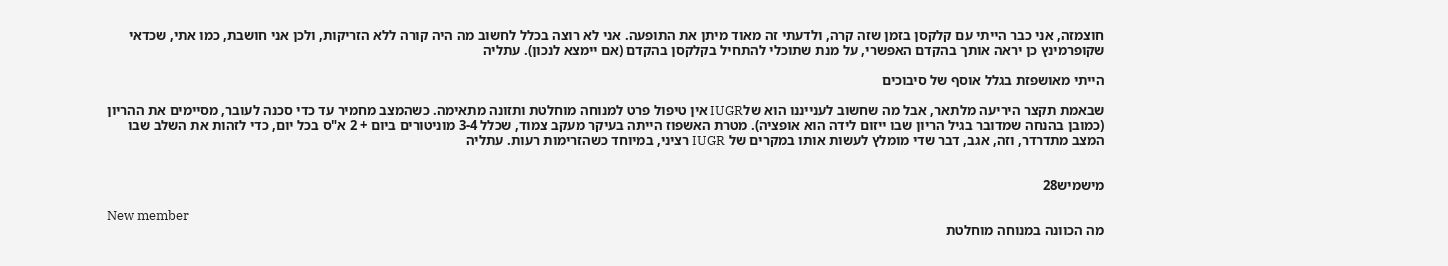חוצמזה, אני כבר הייתי עם קלקסן בזמן שזה קרה, ולדעתי זה מאוד מיתן את התופעה. אני לא רוצה בכלל לחשוב מה היה קורה ללא הזריקות, ולכן אני חושבת, כמו אתי, שכדאי שקופרמינץ כן יראה אותך בהקדם האפשרי, על מנת שתוכלי להתחיל בקלקסן בהקדם (אם יימצא לנכון). עתליה

הייתי מאושפזת בגלל אוסף של סיבוכים

שבאמת תקצר היריעה מלתאר, אבל מה שחשוב לענייננו הוא שלIUGR אין טיפול פרט למנוחה מוחלטת ותזונה מתאימה. כשהמצב מחמיר עד כדי סכנה לעובר, מסיימים את ההריון (כמובן בהנחה שמדובר בגיל הריון שבו ייזום לידה הוא אופציה). מטרת האשפוז הייתה בעיקר מעקב צמוד, שכלל 3-4 מוניטורים ביום + 2 א"ס בכל יום, כדי לזהות את השלב שבו המצב מתדרדר, וזה, אגב, דבר שדי מומלץ לעשות אותו במקרים של IUGR רציני, במיוחד כשהזרימות רעות. עתליה


מישמיש28

New member
מה הכוונה במנוחה מוחלטת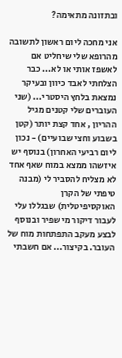ובתזונה מתאימה?

אני מחכה ליום ראשון לתשובה מהרופא שלי שיחליט אם לאשפז אותי או לא... כבר הצלחתי לאבד כיוון ובעיקר נמצאת בלחץ היסטרי... (שני העוברים שלי קטנים מגיל ההריון , אחד קצת יותר (קטן בשבוע וחצי שבועיים) - נכון ליום רביעי האחרון) בנוסף יש איזשהו ממצא במוח שאף אחד לא מצליח להסביר לי (מבנה טיפתי של הקרן האוקסיפיטלית) שבגללו עלי לעבור דיקור מי שפיר ובנוסף לבצע מעקב התפתחות מוח של העובר. בקיצור... אם חשבתי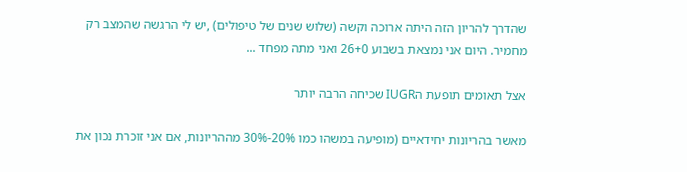שהדרך להריון הזה היתה ארוכה וקשה (שלוש שנים של טיפולים) ,יש לי הרגשה שהמצב רק מחמיר. היום אני נמצאת בשבוע 26+0 ואני מתה מפחד ...

אצל תאומים תופעת הIUGR שכיחה הרבה יותר

מאשר בהריונות יחידאיים (מופיעה במשהו כמו 20%-30% מההריונות, אם אני זוכרת נכון את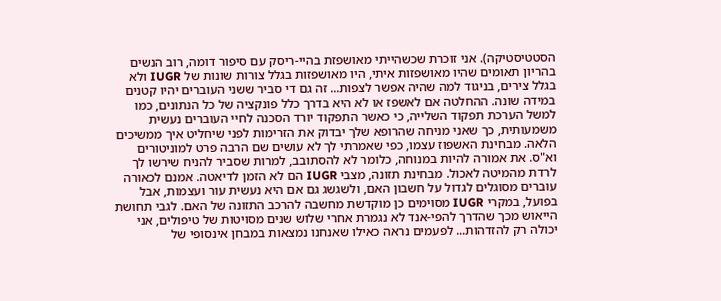הסטטיסטיקה). אני זוכרת שכשהייתי מאושפזת בהיי-ריסק עם סיפור דומה, רוב הנשים בהריון תאומים שהיו מאושפזות איתי, היו מאושפזות בגלל צורות שונות של IUGR ולא בגלל צירים, בניגוד למה שהיה אפשר לצפות... זה גם די סביר ששני העוברים יהיו קטנים במידה שונה. ההחלטה אם לאשפז או לא היא בדרך כלל פונקציה של כל הנתונים, כמו למשל הערכת תפקוד השלייה, כי כאשר התפקוד יורד הסכנה לחיי העוברים נעשית משמעותית, כך שאני מניחה שהרופא שלך יבדוק את הזרימות לפני שיחליט איך ממשיכים הלאה. מבחינת האשפוז עצמו, כפי שאמרתי לך לא עושים שם הרבה פרט למוניטורים וא"ס. את אמורה להיות במנוחה, כלומר לא להסתובב, למרות שסביר להניח שירשו לך לרדת מהמיטה לאכול. מבחינת תזונה, מצבי IUGR הם לא הזמן לדיאטה. אמנם לכאורה עוברים מסוגלים לגדול על חשבון האם, ולשגשג גם אם היא נעשית עור ועצמות, אבל בפועל, במקרי IUGR מסוימים כן מוקדשת מחשבה להרכב התזונה של האם. לגבי תחושת הייאוש מכך שהדרך להפי-אנד לא נגמרת אחרי שלוש שנים מסויטות של טיפולים, אני יכולה רק להזדהות... לפעמים נראה כאילו שאנחנו נמצאות במבחן אינסופי של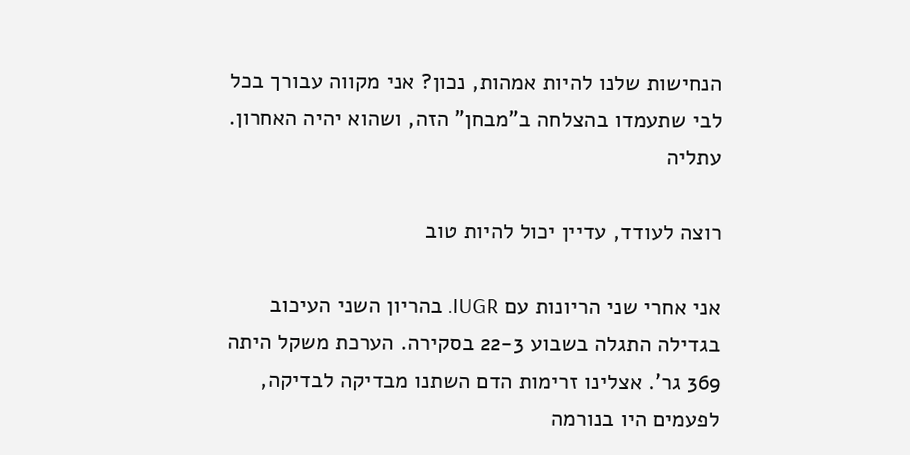הנחישות שלנו להיות אמהות, נכון? אני מקווה עבורך בכל לבי שתעמדו בהצלחה ב"מבחן" הזה, ושהוא יהיה האחרון. עתליה

רוצה לעודד, עדיין יכול להיות טוב

אני אחרי שני הריונות עם IUGR. בהריון השני העיכוב בגדילה התגלה בשבוע 22-3 בסקירה. הערכת משקל היתה 369 גר'. אצלינו זרימות הדם השתנו מבדיקה לבדיקה, לפעמים היו בנורמה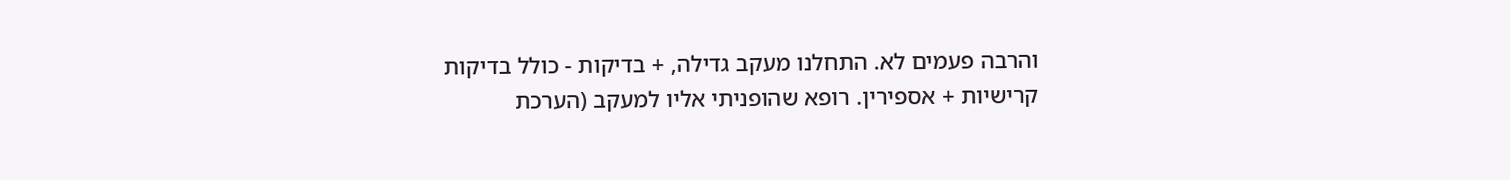והרבה פעמים לא. התחלנו מעקב גדילה, + בדיקות - כולל בדיקות קרישיות + אספירין. רופא שהופניתי אליו למעקב (הערכת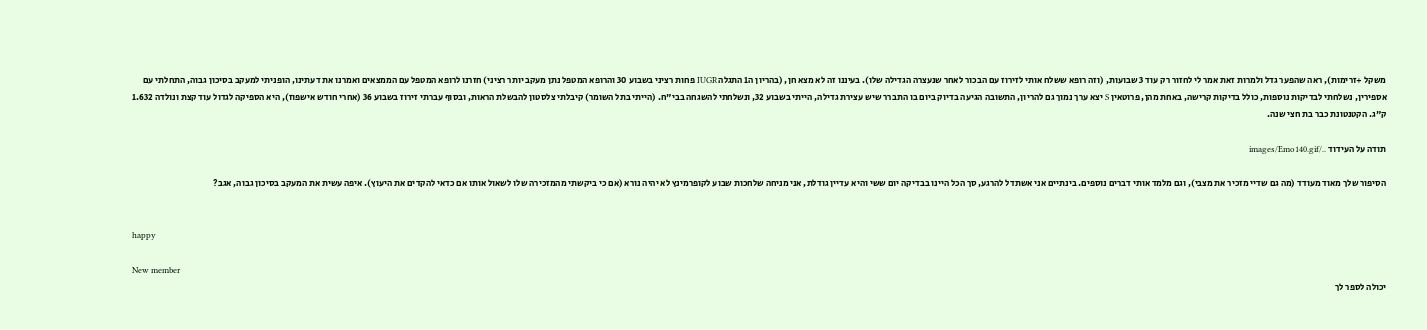משקל +זרימות), ראה שהפער גדל ולמרות זאת אמר לי לחזור רק עוד 3 שבועות, (וזה רופא ששלח אותי לזירוז עם הבכור לאחר שנעצרה הגדילה שלו). בעיננו זה לא מצא חן, (בהריון ה1 התגלה IUGR פחות רציני בשבוע 30 והרופא המטפל נתן מעקב יותר רציני) חזרנו לרופא המטפל עם הממצאים ואמרנו את דעתינו, הופניתי למעקב בסיכון גבוה, התחלתי עם אספירין, נשלחתי לבדיקות נוספות, כולל בדיקות קרישה, באחת מהן, פרוטאין S יצא ערך נמוך גם להריון, התשובה הגיעה בדיוק ביום בו התברר שיש עצירת גדילה, הייתי בשבוע 32, ונשלחתי להשגחה בבי"ח. (הייתי בתל השומר) קיבלתי צלסטון להבשלת הראות, ובסוף עברתי זירוז בשבוע 36 (אחרי חודש אישפוז), היא הספיקה לגדול עוד קצת ונולדה 1.632 ק"ג. הקטנטונת כבר בת חצי שנה.

תודה על העידוד ../images/Emo140.gif

הסיפור שלך מאוד מעודד (מה גם שדיי מזכיר את מצבי), וגם מלמד אותי דברים נוספים. בינתיים אני אשתדל להרגע, סך הכל היינו בבדיקה יום ששי והיא עדיין גודלת, אני מניחה שלחכות שבוע לקופרמינץ לא יהיה נורא (אם כי ביקשתי מהמזכירה שלו לשאול אותו אם כדאי להקדים את היעוץ). איפה עשית את המעקב בסיכון גבוה, אגב?


happy

New member
יכולה לספר לך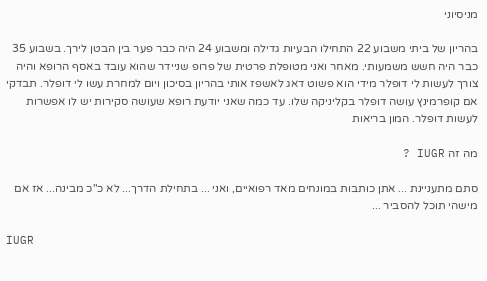מניסיוני

בהריון של ביתי משבוע 22 התחילו הבעיות גדילה ומשבוע 24 היה כבר פער בין הבטן לירך. בשבוע 35 כבר היה חשש משמעותי. מאחר ואני מטופלת פרטית של פרופ שניידר שהוא עובד באסף הרופא והיה צורך לעשות לי דופלר מידי הוא פשוט דאג לאשפז אותי בהריון בסיכון ויום למחרת עשו לי דופלר. תבדקי אם קופרמינץ עושה דופלר בקליניקה שלו. עד כמה שאני יודעת רופא שעושה סקירות יש לו אפשרות לעשות דופלר. המון בריאות

מה זה IUGR ?

סתם מתעניינת ... אתן כותבות במונחים מאד רפואיים, ואני ... בתחילת הדרך... לא כ"כ מבינה... אז אם מישהי תוכל להסביר ...

IUGR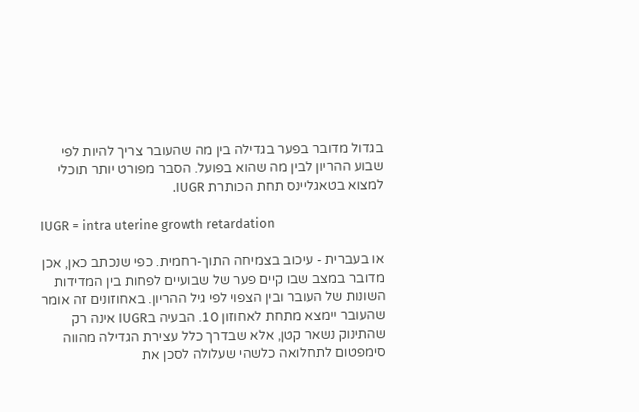בגדול מדובר בפער בגדילה בין מה שהעובר צריך להיות לפי שבוע ההריון לבין מה שהוא בפועל. הסבר מפורט יותר תוכלי למצוא בטאגליינס תחת הכותרת IUGR.

IUGR = intra uterine growth retardation

או בעברית - עיכוב בצמיחה התוך-רחמית. כפי שנכתב כאן, אכן מדובר במצב שבו קיים פער של שבועיים לפחות בין המדידות השונות של העובר ובין הצפוי לפי גיל ההריון. באחוזונים זה אומר שהעובר יימצא מתחת לאחוזון 10. הבעיה בIUGR אינה רק שהתינוק נשאר קטן, אלא שבדרך כלל עצירת הגדילה מהווה סימפטום לתחלואה כלשהי שעלולה לסכן את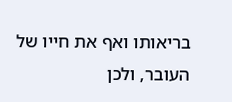בריאותו ואף את חייו של העובר, ולכן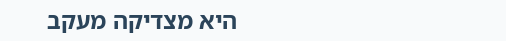היא מצדיקה מעקב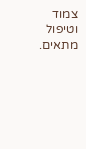צמוד וטיפול מתאים.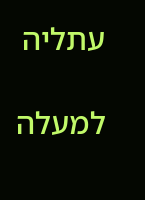עתליה

למעלה